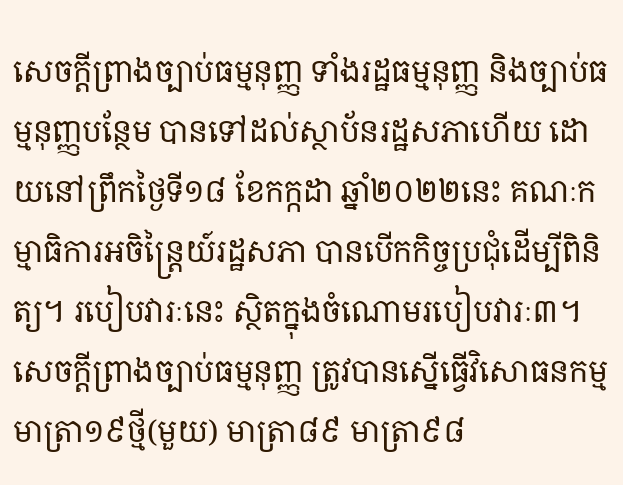សេចក្ដីព្រាងច្បាប់ធម្មនុញ្ញ ទាំងរដ្ឋធម្មនុញ្ញ និងច្បាប់ធម្មនុញ្ញបន្ថែម បានទៅដល់ស្ថាប័នរដ្ឋសភាហើយ ដោយនៅព្រឹកថ្ងៃទី១៨ ខែកក្កដា ឆ្នាំ២០២២នេះ គណៈកម្មាធិការអចិន្ត្រៃយ៍រដ្ឋសភា បានបើកកិច្ចប្រជុំដើម្បីពិនិត្យ។ របៀបវារៈនេះ ស្ថិតក្នុងចំណោមរបៀបវារៈ៣។ សេចក្ដីព្រាងច្បាប់ធម្មនុញ្ញ ត្រូវបានស្នើធ្វើវិសោធនកម្មមាត្រា១៩ថ្មី(មួយ) មាត្រា៨៩ មាត្រា៩៨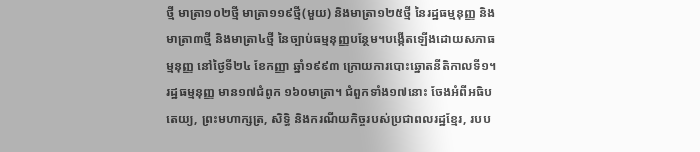ថ្មី មាត្រា១០២ថ្មី មាត្រា១១៩ថ្មី(មួយ) និងមាត្រា១២៥ថ្មី នៃរដ្ឋធម្មនុញ្ញ និងមាត្រា៣ថ្មី និងមាត្រា៤ថ្មី នៃច្បាប់ធម្មនុញ្ញបន្ថែម។បង្កើតឡើងដោយសភាធម្មនុញ្ញ នៅថ្ងៃទី២៤ ខែកញ្ញា ឆ្នាំ១៩៩៣ ក្រោយការបោះឆ្នោតនីតិកាលទី១។
រដ្ឋធម្មនុញ្ញ មាន១៧ជំពូក ១៦០មាត្រា។ ជំពួកទាំង១៧នោះ ចែងអំពីអធិបតេយ្យ, ព្រះមហាក្សត្រ, សិទ្ធិ និងករណីយកិច្ចរបស់ប្រជាពលរដ្ឋខ្មែរ, របប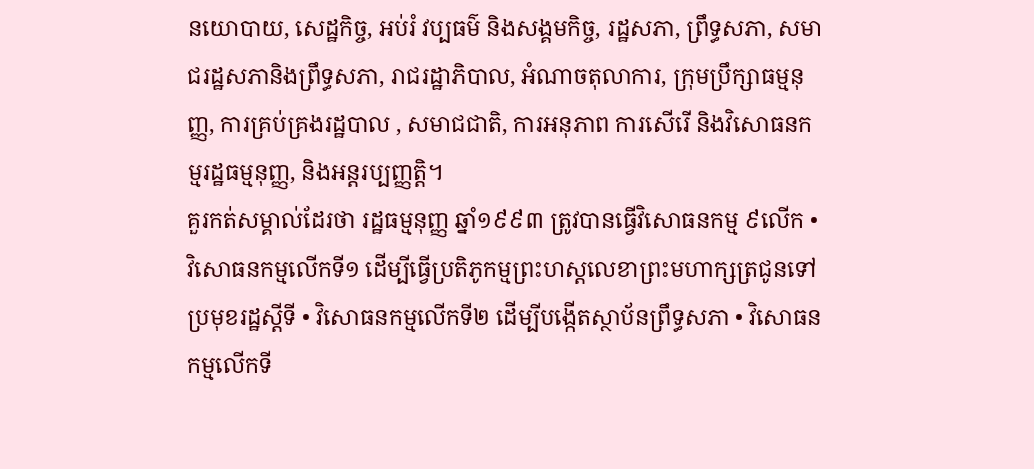នយោបាយ, សេដ្ឋកិច្ច, អប់រំ វប្បធម៌ និងសង្គមកិច្ច, រដ្ឋសភា, ព្រឹទ្ធសភា, សមាជរដ្ឋសភានិងព្រឹទ្ធសភា, រាជរដ្ឋាភិបាល, អំណាចតុលាការ, ក្រុមប្រឹក្សាធម្មនុញ្ញ, ការគ្រប់គ្រងរដ្ឋបាល , សមាជជាតិ, ការអនុភាព ការសើរើ និងវិសោធនកម្មរដ្ឋធម្មនុញ្ញ, និងអន្តរប្បញ្ញត្តិ។
គួរកត់សម្គាល់ដែរថា រដ្ឋធម្មនុញ្ញ ឆ្នាំ១៩៩៣ ត្រូវបានធ្វើវិសោធនកម្ម ៩លើក • វិសោធនកម្មលើកទី១ ដើម្បីធ្វើប្រតិភូកម្មព្រះហស្តលេខាព្រះមហាក្សត្រជូនទៅប្រមុខរដ្ឋស្ដីទី • វិសោធនកម្មលើកទី២ ដើម្បីបង្កើតស្ថាប័នព្រឹទ្ធសភា • វិសោធនកម្មលើកទី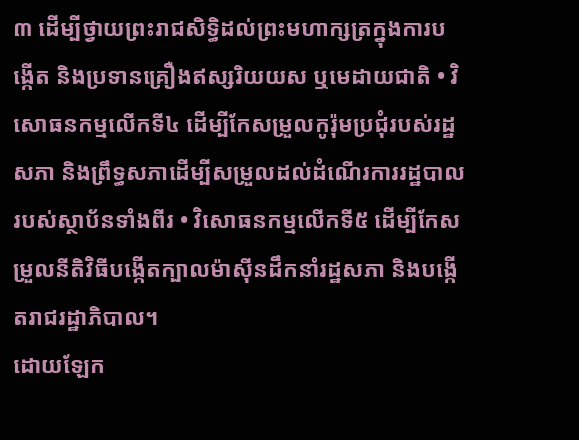៣ ដើម្បីថ្វាយព្រះរាជសិទ្ធិដល់ព្រះមហាក្សត្រក្នុងការបង្កើត និងប្រទានគ្រឿងឥស្សរិយយស ឬមេដាយជាតិ • វិសោធនកម្មលើកទី៤ ដើម្បីកែសម្រួលកូរ៉ុមប្រជុំរបស់រដ្ឋសភា និងព្រឹទ្ធសភាដើម្បីសម្រួលដល់ដំណើរការរដ្ឋបាលរបស់ស្ថាប័នទាំងពីរ • វិសោធនកម្មលើកទី៥ ដើម្បីកែសម្រួលនីតិវិធីបង្កើតក្បាលម៉ាស៊ីនដឹកនាំរដ្ឋសភា និងបង្កើតរាជរដ្ឋាភិបាល។
ដោយឡែក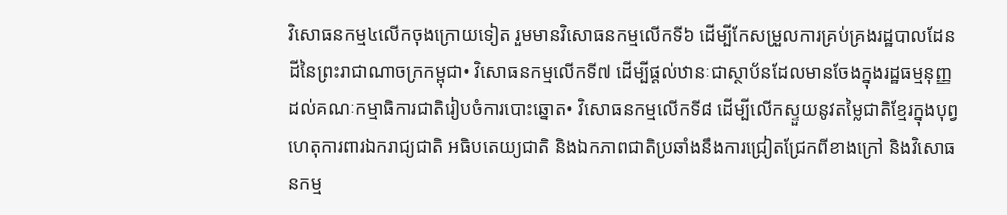វិសោធនកម្ម៤លើកចុងក្រោយទៀត រួមមានវិសោធនកម្មលើកទី៦ ដើម្បីកែសម្រួលការគ្រប់គ្រងរដ្ឋបាលដែនដីនៃព្រះរាជាណាចក្រកម្ពុជា• វិសោធនកម្មលើកទី៧ ដើម្បីផ្ដល់ឋានៈជាស្ថាប័នដែលមានចែងក្នុងរដ្ឋធម្មនុញ្ញដល់គណៈកម្មាធិការជាតិរៀបចំការបោះឆ្នោត• វិសោធនកម្មលើកទី៨ ដើម្បីលើកស្ទួយនូវតម្លៃជាតិខ្មែរក្នុងបុព្វហេតុការពារឯករាជ្យជាតិ អធិបតេយ្យជាតិ និងឯកភាពជាតិប្រឆាំងនឹងការជ្រៀតជ្រែកពីខាងក្រៅ និងវិសោធនកម្ម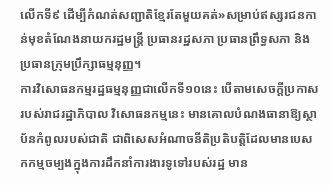លើកទី៩ ដើម្បីកំណត់សញ្ជាតិខ្មែរតែមួយគត់»សម្រាប់ឥស្សរជនកាន់មុខតំណែងនាយករដ្ឋមន្ត្រី ប្រធានរដ្ឋសភា ប្រធានព្រឹទ្ធសភា និងប្រធានក្រុមប្រឹក្សាធម្មនុញ្ញ។
ការវិសោធនកម្មរដ្ឋធម្មនុញ្ញជាលើកទី១០នេះ បើតាមសេចក្ដីប្រកាសរបស់រាជរដ្ឋាភិបាល វិសោធនកម្មនេះ មានគោលបំណងធានាឱ្យស្ថាប័នកំពូលរបស់ជាតិ ជាពិសេសអំណាចនីតិប្រតិបត្តិដែលមានបេសកកម្មចម្បងក្នុងការដឹកនាំការងារទូទៅរបស់រដ្ឋ មាន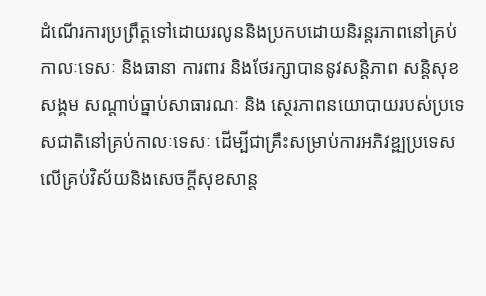ដំណើរការប្រព្រឹត្តទៅដោយរលូននិងប្រកបដោយនិរន្តរភាពនៅគ្រប់កាលៈទេសៈ និងធានា ការពារ និងថែរក្សាបាននូវសន្តិភាព សន្តិសុខសង្គម សណ្ដាប់ធ្នាប់សាធារណៈ និង ស្ថេរភាពនយោបាយរបស់ប្រទេសជាតិនៅគ្រប់កាលៈទេសៈ ដើម្បីជាគ្រឹះសម្រាប់ការអភិវឌ្ឍប្រទេស លើគ្រប់វិស័យនិងសេចក្តីសុខសាន្ត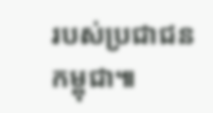របស់ប្រជាជនកម្ពុជា៕